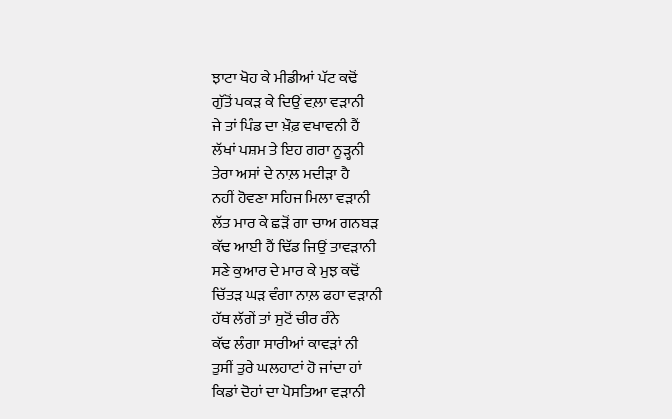ਝਾਟਾ ਖੋਹ ਕੇ ਮੀਡੀਆਂ ਪੱਟ ਕਢੋਂ
ਗੁੱਤੋਂ ਪਕੜ ਕੇ ਦਿਉਂ ਵਲ਼ਾ ਵੜਾਨੀ
ਜੇ ਤਾਂ ਪਿੰਡ ਦਾ ਖ਼ੌਫ਼ ਵਖਾਵਨੀ ਹੈਂ
ਲੱਖਾਂ ਪਸ਼ਮ ਤੇ ਇਹ ਗਰਾ ਨੂੜ੍ਹਨੀ
ਤੇਰਾ ਅਸਾਂ ਦੇ ਨਾਲ਼ ਮਦੀੜਾ ਹੈ
ਨਹੀਂ ਹੋਵਣਾ ਸਹਿਜ ਮਿਲਾ ਵੜਾਨੀ
ਲੱਤ ਮਾਰ ਕੇ ਛੜੋਂ ਗਾ ਚਾਅ ਗਨਬੜ
ਕੱਢ ਆਈ ਹੈਂ ਢਿੱਡ ਜਿਉਂ ਤਾਵੜਾਨੀ
ਸਣੇ ਕੁਆਰ ਦੇ ਮਾਰ ਕੇ ਮੁਝ ਕਢੋਂ
ਚਿੱਤੜ ਘੜ ਵੰਗਾ ਨਾਲ਼ ਫਹਾ ਵੜਾਨੀ
ਹੱਥ ਲੱਗੇਂ ਤਾਂ ਸੁਟੋਂ ਚੀਰ ਰੰਨੇ
ਕੱਢ ਲੰਗਾ ਸਾਰੀਆਂ ਕਾਵੜਾਂ ਨੀ
ਤੁਸੀਂ ਤੁਰੇ ਘਲਹਾਟਾਂ ਹੋ ਜਾਂਦਾ ਹਾਂ
ਕਿਡਾਂ ਦੋਹਾਂ ਦਾ ਪੋਸਤਿਆ ਵੜਾਨੀ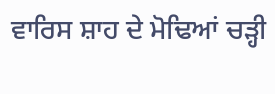ਵਾਰਿਸ ਸ਼ਾਹ ਦੇ ਮੋਢਿਆਂ ਚੜ੍ਹੀ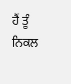ਹੈਂ ਤੂੰ
ਨਿਕਲ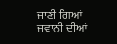ਜਾਣੀ ਗਿਆਂ ਜਵਾਨੀ ਦੀਆਂ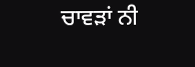ਚਾਵੜਾਂ ਨੀ